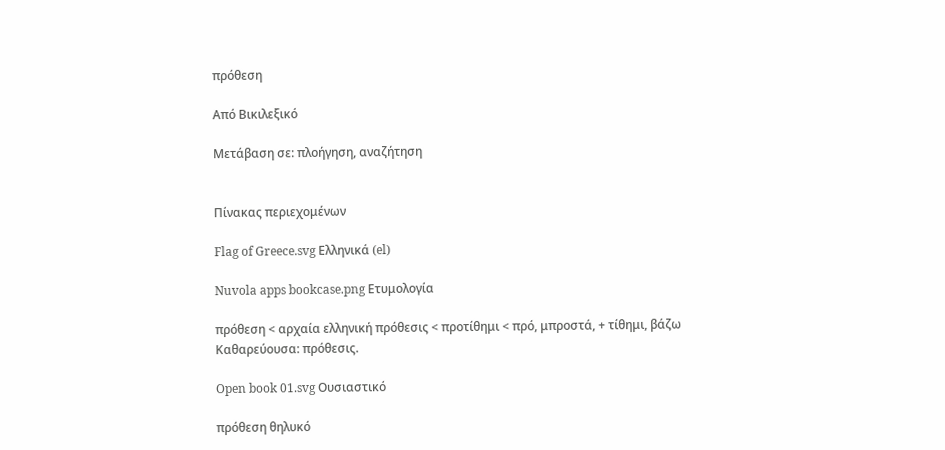πρόθεση

Από Βικιλεξικό

Μετάβαση σε: πλοήγηση, αναζήτηση


Πίνακας περιεχομένων

Flag of Greece.svg Ελληνικά (el)

Nuvola apps bookcase.png Ετυμολογία

πρόθεση < αρχαία ελληνική πρόθεσις < προτίθημι < πρό, μπροστά, + τίθημι, βάζω
Καθαρεύουσα: πρόθεσις.

Open book 01.svg Ουσιαστικό

πρόθεση θηλυκό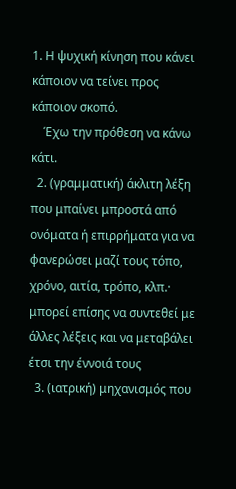1. Η ψυχική κίνηση που κάνει κάποιον να τείνει προς κάποιον σκοπό.
    Έχω την πρόθεση να κάνω κάτι.
  2. (γραμματική) άκλιτη λέξη που μπαίνει μπροστά από ονόματα ή επιρρήματα για να φανερώσει μαζί τους τόπο, χρόνο, αιτία, τρόπο, κλπ.· μπορεί επίσης να συντεθεί με άλλες λέξεις και να μεταβάλει έτσι την έννοιά τους
  3. (ιατρική) μηχανισμός που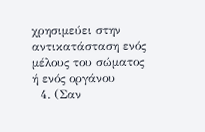χρησιμεύει στην αντικατάσταση ενός μέλους του σώματος ή ενός οργάνου
  4. (Σαν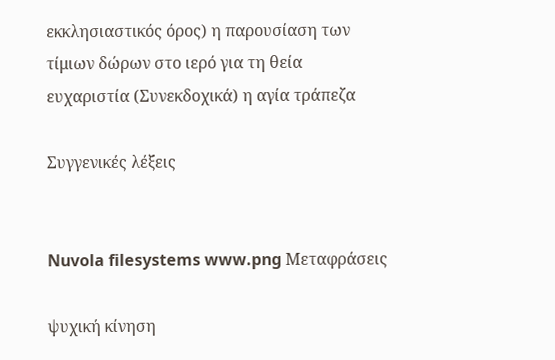εκκλησιαστικός όρος) η παρουσίαση των τίμιων δώρων στο ιερό για τη θεία ευχαριστία (Συνεκδοχικά) η αγία τράπεζα

Συγγενικές λέξεις


Nuvola filesystems www.png Μεταφράσεις

ψυχική κίνηση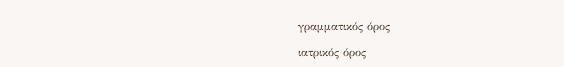γραμματικός όρος

ιατρικός όρος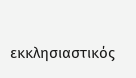εκκλησιαστικός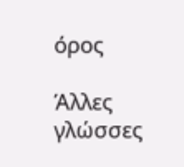όρος

Άλλες γλώσσες